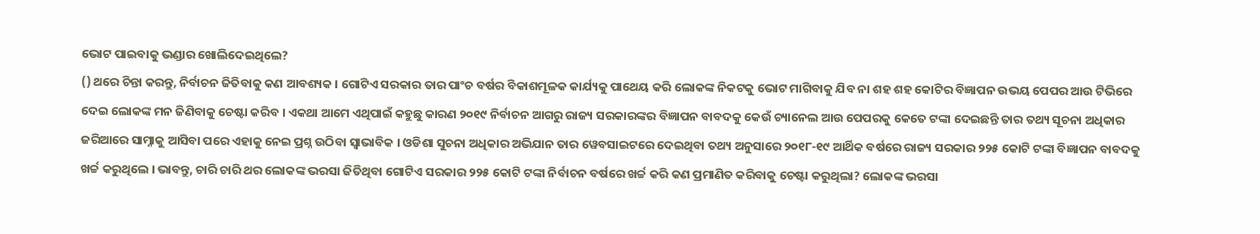ଭୋଟ ପାଇବାକୁ ଭଣ୍ଡାର ଖୋଲିଦେଇଥିଲେ?
() ଥରେ ଚିନ୍ତା କରନ୍ତୁ, ନିର୍ବାଚନ ଜିତିବାକୁ କଣ ଆବଶ୍ୟକ । ଗୋଟିଏ ସରକାର ତାର ପାଂଚ ବର୍ଷର ବିକାଶମୂଳକ କାର୍ଯ୍ୟକୁ ପାଥେୟ କରି ଲୋକଙ୍କ ନିକଟକୁ ଭୋଟ ମାଗିବାକୁ ଯିବ ନା ଶହ ଶହ କୋଟିର ବିଜ୍ଞାପନ ଉଭୟ ପେପର ଆଉ ଟିଭିରେ ଦେଇ ଲୋକଙ୍କ ମନ ଜିଣିବାକୁ ଚେଷ୍ଟା କରିବ । ଏକଥା ଆମେ ଏଥିପାଇଁ କହୁଛୁ କାରଣ ୨୦୧୯ ନିର୍ବାଚନ ଆଗରୁ ରାଜ୍ୟ ସରକାରଙ୍କର ବିଜ୍ଞାପନ ବାବଦକୁ କେଉଁ ଚ୍ୟାନେଲ ଆଉ ପେପରକୁ କେତେ ଟଙ୍କା ଦେଇଛନ୍ତି ତାର ତଥ୍ୟ ସୂଚନା ଅଧିକାର ଜରିଆରେ ସାମ୍ନାକୁ ଆସିବା ପରେ ଏହାକୁ ନେଇ ପ୍ରଶ୍ନ ଉଠିବା ସ୍ୱାଭାବିକ । ଓଡିଶା ସୁଚନା ଅଧିକାର ଅଭିଯାନ ତାର ୱେବସାଇଟରେ ଦେଇଥିବା ତଥ୍ୟ ଅନୁସାରେ ୨୦୧୮-୧୯ ଆର୍ଥିକ ବର୍ଷରେ ରାଜ୍ୟ ସରକାର ୨୨୫ କୋଟି ଟଙ୍କା ବିଜ୍ଞାପନ ବାବଦକୁ ଖର୍ଚ୍ଚ କରୁଥିଲେ । ଭାବନ୍ତୁ, ଚାରି ଚାରି ଥର ଲୋକଙ୍କ ଭରସା ଜିତିଥିବା ଗୋଟିଏ ସରକାର ୨୨୫ କୋଟି ଟଙ୍କା ନିର୍ବାଚନ ବର୍ଷରେ ଖର୍ଚ୍ଚ କରି କଣ ପ୍ରମାଣିତ କରିବାକୁ ଚେଷ୍ଟା କରୁଥିଲା? ଲୋକଙ୍କ ଭରସା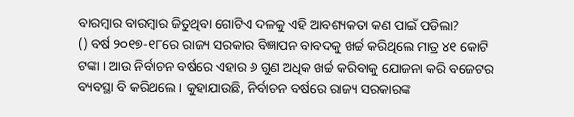ବାରମ୍ବାର ବାରମ୍ବାର ଜିତୁଥିବା ଗୋଟିଏ ଦଳକୁ ଏହି ଆବଶ୍ୟକତା କଣ ପାଇଁ ପଡିଲା?
() ବର୍ଷ ୨୦୧୭-୧୮ରେ ରାଜ୍ୟ ସରକାର ବିଜ୍ଞାପନ ବାବଦକୁ ଖର୍ଚ୍ଚ କରିଥିଲେ ମାତ୍ର ୪୧ କୋଟି ଟଙ୍କା । ଆଉ ନିର୍ବାଚନ ବର୍ଷରେ ଏହାର ୬ ଗୁଣ ଅଧିକ ଖର୍ଚ୍ଚ କରିବାକୁ ଯୋଜନା କରି ବଜେଟର ବ୍ୟବସ୍ଥା ବି କରିଥଲେ । କୁହାଯାଉଛି, ନିର୍ବାଚନ ବର୍ଷରେ ରାଜ୍ୟ ସରକାରଙ୍କ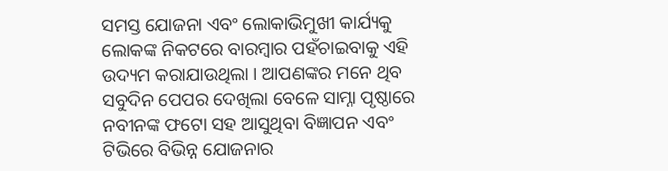ସମସ୍ତ ଯୋଜନା ଏବଂ ଲୋକାଭିମୁଖୀ କାର୍ଯ୍ୟକୁ ଲୋକଙ୍କ ନିକଟରେ ବାରମ୍ବାର ପହଁଚାଇବାକୁ ଏହି ଉଦ୍ୟମ କରାଯାଉଥିଲା । ଆପଣଙ୍କର ମନେ ଥିବ ସବୁଦିନ ପେପର ଦେଖିଲା ବେଳେ ସାମ୍ନା ପୃଷ୍ଠାରେ ନବୀନଙ୍କ ଫଟୋ ସହ ଆସୁଥିବା ବିଜ୍ଞାପନ ଏବଂ ଟିଭିରେ ବିଭିନ୍ନ ଯୋଜନାର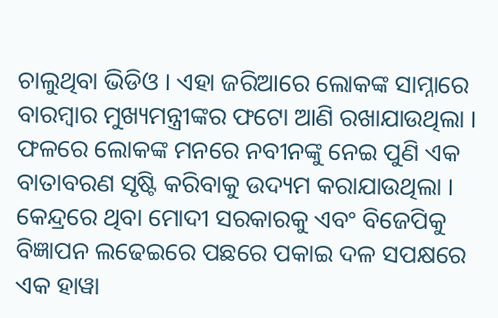ଚାଲୁଥିବା ଭିଡିଓ । ଏହା ଜରିଆରେ ଲୋକଙ୍କ ସାମ୍ନାରେ ବାରମ୍ବାର ମୁଖ୍ୟମନ୍ତ୍ରୀଙ୍କର ଫଟୋ ଆଣି ରଖାଯାଉଥିଲା । ଫଳରେ ଲୋକଙ୍କ ମନରେ ନବୀନଙ୍କୁ ନେଇ ପୁଣି ଏକ ବାତାବରଣ ସୃଷ୍ଟି କରିବାକୁ ଉଦ୍ୟମ କରାଯାଉଥିଲା । କେନ୍ଦ୍ରରେ ଥିବା ମୋଦୀ ସରକାରକୁ ଏବଂ ବିଜେପିକୁ ବିଜ୍ଞାପନ ଲଢେଇରେ ପଛରେ ପକାଇ ଦଳ ସପକ୍ଷରେ ଏକ ହାୱା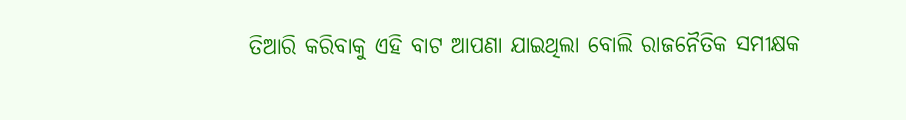ତିଆରି କରିବାକୁ ଏହି ବାଟ ଆପଣା ଯାଇଥିଲା ବୋଲି ରାଜନୈତିକ ସମୀକ୍ଷକ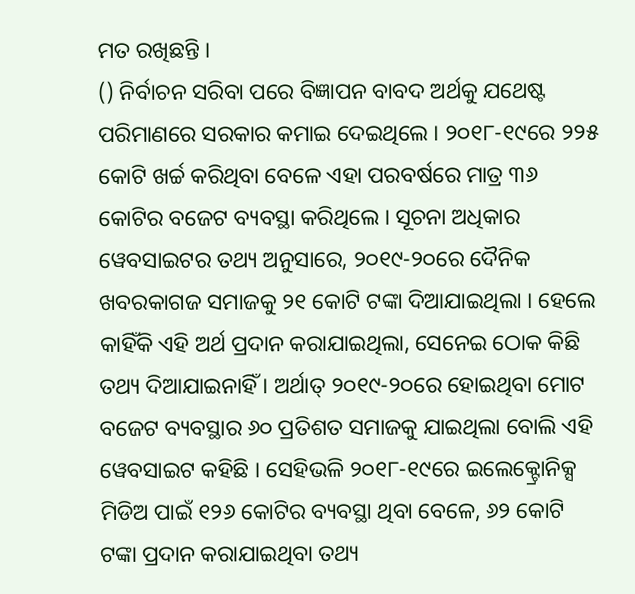ମତ ରଖିଛନ୍ତି ।
() ନିର୍ବାଚନ ସରିବା ପରେ ବିଜ୍ଞାପନ ବାବଦ ଅର୍ଥକୁ ଯଥେଷ୍ଟ ପରିମାଣରେ ସରକାର କମାଇ ଦେଇଥିଲେ । ୨୦୧୮-୧୯ରେ ୨୨୫ କୋଟି ଖର୍ଚ୍ଚ କରିଥିବା ବେଳେ ଏହା ପରବର୍ଷରେ ମାତ୍ର ୩୬ କୋଟିର ବଜେଟ ବ୍ୟବସ୍ଥା କରିଥିଲେ । ସୂଚନା ଅଧିକାର ୱେବସାଇଟର ତଥ୍ୟ ଅନୁସାରେ, ୨୦୧୯-୨୦ରେ ଦୈନିକ ଖବରକାଗଜ ସମାଜକୁ ୨୧ କୋଟି ଟଙ୍କା ଦିଆଯାଇଥିଲା । ହେଲେ କାହିଁକି ଏହି ଅର୍ଥ ପ୍ରଦାନ କରାଯାଇଥିଲା, ସେନେଇ ଠୋକ କିଛି ତଥ୍ୟ ଦିଆଯାଇନାହିଁ । ଅର୍ଥାତ୍ ୨୦୧୯-୨୦ରେ ହୋଇଥିବା ମୋଟ ବଜେଟ ବ୍ୟବସ୍ଥାର ୬୦ ପ୍ରତିଶତ ସମାଜକୁ ଯାଇଥିଲା ବୋଲି ଏହି ୱେବସାଇଟ କହିଛି । ସେହିଭଳି ୨୦୧୮-୧୯ରେ ଇଲେକ୍ଟ୍ରୋନିକ୍ସ ମିଡିଅ ପାଇଁ ୧୨୬ କୋଟିର ବ୍ୟବସ୍ଥା ଥିବା ବେଳେ, ୬୨ କୋଟି ଟଙ୍କା ପ୍ରଦାନ କରାଯାଇଥିବା ତଥ୍ୟ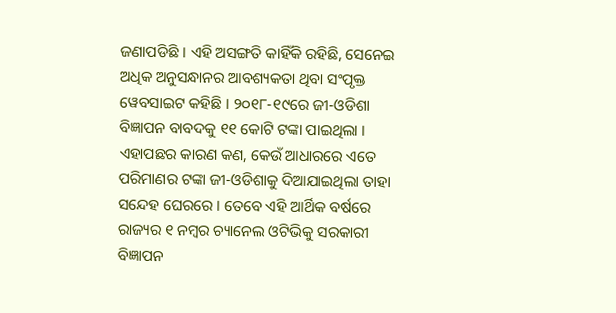ଜଣାପଡିଛି । ଏହି ଅସଙ୍ଗତି କାହିଁକି ରହିଛି, ସେନେଇ ଅଧିକ ଅନୁସନ୍ଧାନର ଆବଶ୍ୟକତା ଥିବା ସଂପୃକ୍ତ ୱେବସାଇଟ କହିଛି । ୨୦୧୮-୧୯ରେ ଜୀ-ଓଡିଶା ବିଜ୍ଞାପନ ବାବଦକୁ ୧୧ କୋଟି ଟଙ୍କା ପାଇଥିଲା । ଏହାପଛର କାରଣ କଣ, କେଉଁ ଆଧାରରେ ଏତେ ପରିମାଣର ଟଙ୍କା ଜୀ-ଓଡିଶାକୁ ଦିଆଯାଇଥିଲା ତାହା ସନ୍ଦେହ ଘେରରେ । ତେବେ ଏହି ଆର୍ଥିକ ବର୍ଷରେ ରାଜ୍ୟର ୧ ନମ୍ବର ଚ୍ୟାନେଲ ଓଟିଭିକୁ ସରକାରୀ ବିଜ୍ଞାପନ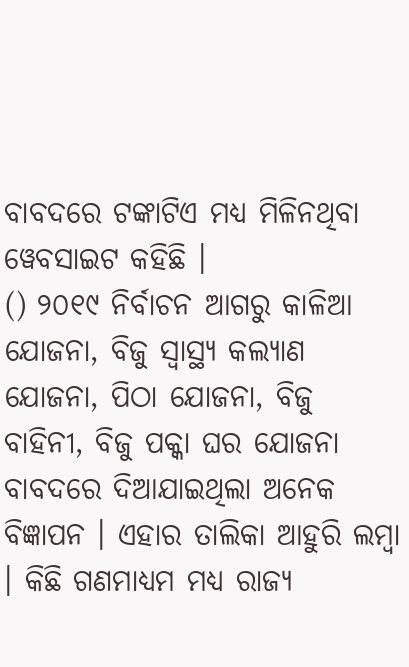ବାବଦରେ ଟଙ୍କାଟିଏ ମଧ୍ୟ ମିଳିନଥିବା ୱେବସାଇଟ କହିଛି ।
() ୨୦୧୯ ନିର୍ବାଚନ ଆଗରୁ କାଳିଆ ଯୋଜନା, ବିଜୁ ସ୍ୱାସ୍ଥ୍ୟ କଲ୍ୟାଣ ଯୋଜନା, ପିଠା ଯୋଜନା, ବିଜୁ ବାହିନୀ, ବିଜୁ ପକ୍କା ଘର ଯୋଜନା ବାବଦରେ ଦିଆଯାଇଥିଲା ଅନେକ ବିଜ୍ଞାପନ । ଏହାର ତାଲିକା ଆହୁରି ଲମ୍ବା । କିଛି ଗଣମାଧ୍ୟମ ମଧ୍ୟ ରାଜ୍ୟ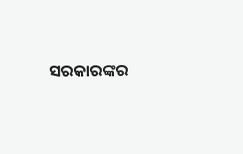ସରକାରଙ୍କର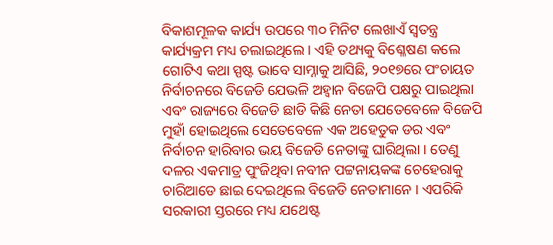ବିକାଶମୂଳକ କାର୍ଯ୍ୟ ଉପରେ ୩୦ ମିନିଟ ଲେଖାଏଁ ସ୍ୱତନ୍ତ୍ର କାର୍ଯ୍ୟକ୍ରମ ମଧ୍ୟ ଚଲାଇଥିଲେ । ଏହି ତଥ୍ୟକୁ ବିଶ୍ଳେଷଣ କଲେ ଗୋଟିଏ କଥା ସ୍ପଷ୍ଟ ଭାବେ ସାମ୍ନାକୁ ଆସିଛି, ୨୦୧୭ରେ ପଂଚାୟତ ନିର୍ବାଚନରେ ବିଜେଡି ଯେଭଳି ଅହ୍ୱାନ ବିଜେପି ପକ୍ଷରୁ ପାଇଥିଲା ଏବଂ ରାଜ୍ୟରେ ବିଜେଡି ଛାଡି କିଛି ନେତା ଯେତେବେଳେ ବିଜେପି ମୁହାଁ ହୋଇଥିଲେ ସେତେବେଳେ ଏକ ଅହେତୁକ ଡର ଏବଂ ନିର୍ବାଚନ ହାରିବାର ଭୟ ବିଜେଡି ନେତାଙ୍କୁ ଘାରିଥିଲା । ତେଣୁ ଦଳର ଏକମାତ୍ର ପୁଂଜିଥିବା ନବୀନ ପଟ୍ଟନାୟକଙ୍କ ଚେହେରାକୁ ଚାରିଆଡେ ଛାଇ ଦେଇଥିଲେ ବିଜେଡି ନେତାମାନେ । ଏପରିକି ସରକାରୀ ସ୍ତରରେ ମଧ୍ୟ ଯଥେଷ୍ଟ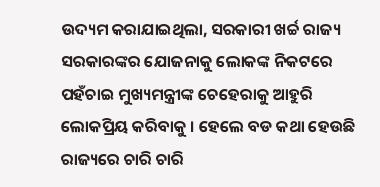ଉଦ୍ୟମ କରାଯାଇଥିଲା, ସରକାରୀ ଖର୍ଚ୍ଚ ରାଜ୍ୟ ସରକାରଙ୍କର ଯୋଜନାକୁ ଲୋକଙ୍କ ନିକଟରେ ପହଁଚାଇ ମୁଖ୍ୟମନ୍ତ୍ରୀଙ୍କ ଚେହେରାକୁ ଆହୁରି ଲୋକପ୍ରିୟ କରିବାକୁ । ହେଲେ ବଡ କଥା ହେଉଛି ରାଜ୍ୟରେ ଚାରି ଚାରି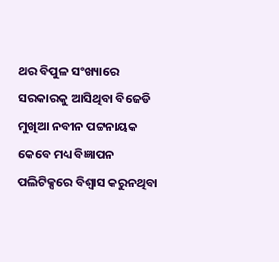ଥର ବିପୁଳ ସଂଖ୍ୟାରେ ସରକାରକୁ ଆସିଥିବା ବିଜେଡି ମୁଖିଆ ନବୀନ ପଟ୍ଟନାୟକ କେବେ ମଧ୍ୟ ବିଜ୍ଞାପନ ପଲିଟିକ୍ସରେ ବିଶ୍ୱାସ କରୁନଥିବା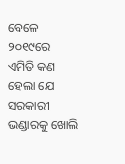ବେଳେ ୨୦୧୯ରେ ଏମିତି କଣ ହେଲା ଯେ ସରକାରୀ ଭଣ୍ଡାରକୁ ଖୋଲି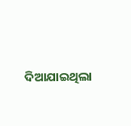ଦିଆଯାଇଥିଲା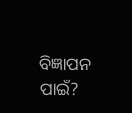ବିଜ୍ଞାପନ ପାଇଁ?